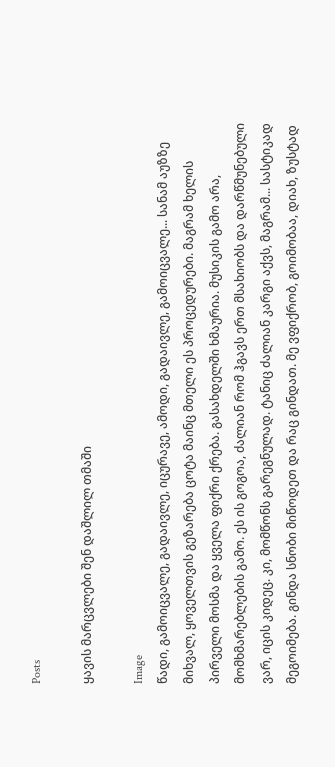Posts

ყავის მარცვლები შენ დაშლილ თმაში

Image
წადი, გამოიცვალე, გადაივლე, იცურავე, ამოდი, გადაივლე, გამოიცვალე... სანამ აუზზე მიხვალ, ყოველთვის გეზარება ცოტა მაინც მთელი ეს პროცედურები. მაგრამ ხელის პირველი მოსმა და ყველა ფიქრი ქრება. გასახდელში ხმაურია. მუსიკის გამო არა, მომხმარებლების გამო. ეს ის გოგოა, ძალიან რომ ჰგავს ერთ მსახიობს და დარწმუნებული ვარ, იცის კიდეც. კი, მომწონს გარეგნულად. ტანიც ძალიან კარგი აქვს, მაგრამ... სასტიკად მეგოიმება. გინდა სნობი მიწოდეთ და რაც გინდათ. მე ვფიქრობ, გოიმობაა, დიახ, ზუსტად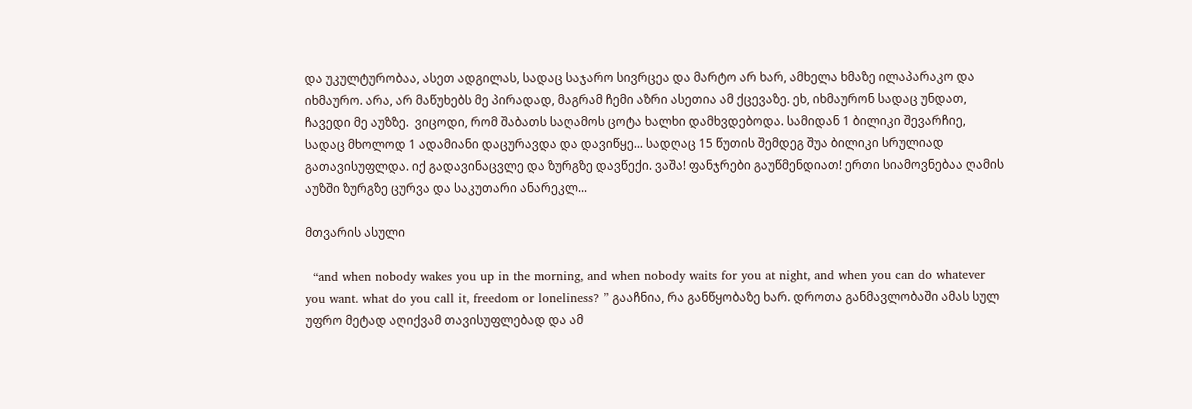და უკულტურობაა, ასეთ ადგილას, სადაც საჯარო სივრცეა და მარტო არ ხარ, ამხელა ხმაზე ილაპარაკო და იხმაურო. არა, არ მაწუხებს მე პირადად, მაგრამ ჩემი აზრი ასეთია ამ ქცევაზე. ეხ, იხმაურონ სადაც უნდათ, ჩავედი მე აუზზე.  ვიცოდი, რომ შაბათს საღამოს ცოტა ხალხი დამხვდებოდა. სამიდან 1 ბილიკი შევარჩიე, სადაც მხოლოდ 1 ადამიანი დაცურავდა და დავიწყე... სადღაც 15 წუთის შემდეგ შუა ბილიკი სრულიად გათავისუფლდა. იქ გადავინაცვლე და ზურგზე დავწექი. ვაშა! ფანჯრები გაუწმენდიათ! ერთი სიამოვნებაა ღამის აუზში ზურგზე ცურვა და საკუთარი ანარეკლ...

მთვარის ასული

  “and when nobody wakes you up in the morning, and when nobody waits for you at night, and when you can do whatever you want. what do you call it, freedom or loneliness? ” გააჩნია, რა განწყობაზე ხარ. დროთა განმავლობაში ამას სულ უფრო მეტად აღიქვამ თავისუფლებად და ამ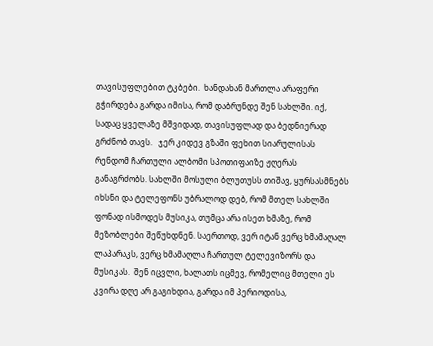თავისუფლებით ტკბები.  ხანდახან მართლა არაფერი გჭირდება გარდა იმისა, რომ დაბრუნდე შენ სახლში. იქ, სადაც ყველაზე მშვიდად, თავისუფლად და ბედნიერად გრძნობ თავს.   ჯერ კიდევ გზაში ფეხით სიარულისას რენდომ ჩართული ალბომი სპოთიფაიზე ჟღერას განაგრძობს. სახლში მოსული ბლუთუსს თიშავ, ყურსასმნებს იხსნი და ტელეფონს უბრალოდ დებ, რომ მთელ სახლში ფონად ისმოდეს მუსიკა, თუმცა არა ისეთ ხმაზე, რომ მეზობლები შეწუხდნენ. საერთოდ, ვერ იტან ვერც ხმამაღალ ლაპარაკს, ვერც ხმამაღლა ჩართულ ტელევიზორს და მუსიკას.  შენ იცვლი, ხალათს იცმევ, რომელიც მთელი ეს კვირა დღე არ გაგიხდია, გარდა იმ პერიოდისა,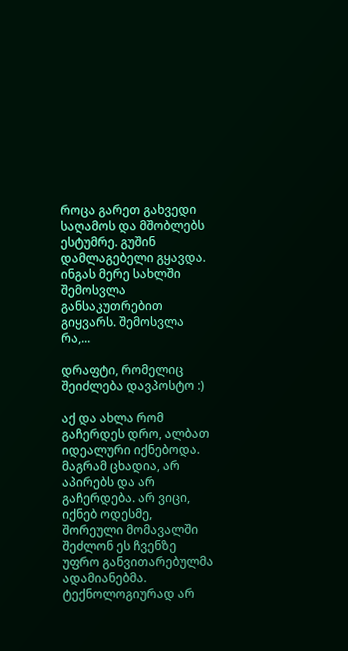როცა გარეთ გახვედი საღამოს და მშობლებს ესტუმრე. გუშინ დამლაგებელი გყავდა. ინგას მერე სახლში შემოსვლა განსაკუთრებით გიყვარს. შემოსვლა რა,...

დრაფტი, რომელიც შეიძლება დავპოსტო :)

აქ და ახლა რომ გაჩერდეს დრო, ალბათ იდეალური იქნებოდა. მაგრამ ცხადია, არ აპირებს და არ გაჩერდება. არ ვიცი, იქნებ ოდესმე, შორეული მომავალში შეძლონ ეს ჩვენზე უფრო განვითარებულმა ადამიანებმა. ტექნოლოგიურად არ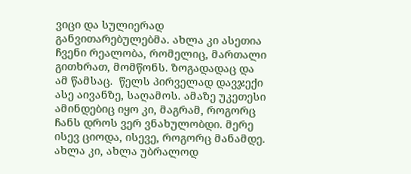ვიცი და სულიერად განვითარებულებმა. ახლა კი ასეთია ჩვენი რეალობა, რომელიც, მართალი გითხრათ, მომწონს. ზოგადადაც და ამ წამსაც.  წელს პირველად დავჯექი ასე აივანზე, საღამოს. ამაზე უკეთესი ამინდებიც იყო კი, მაგრამ, როგორც ჩანს დროს ვერ ვნახულობდი. მერე ისევ ციოდა, ისევე, როგორც მანამდე. ახლა კი, ახლა უბრალოდ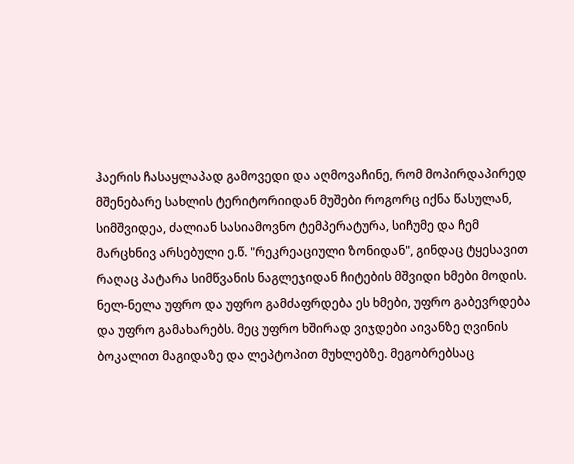ჰაერის ჩასაყლაპად გამოვედი და აღმოვაჩინე, რომ მოპირდაპირედ მშენებარე სახლის ტერიტორიიდან მუშები როგორც იქნა წასულან, სიმშვიდეა, ძალიან სასიამოვნო ტემპერატურა, სიჩუმე და ჩემ მარცხნივ არსებული ე.წ. "რეკრეაციული ზონიდან", გინდაც ტყესავით რაღაც პატარა სიმწვანის ნაგლეჯიდან ჩიტების მშვიდი ხმები მოდის. ნელ-ნელა უფრო და უფრო გამძაფრდება ეს ხმები, უფრო გაბევრდება და უფრო გამახარებს. მეც უფრო ხშირად ვიჯდები აივანზე ღვინის ბოკალით მაგიდაზე და ლეპტოპით მუხლებზე. მეგობრებსაც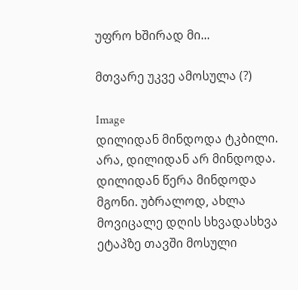უფრო ხშირად მი...

მთვარე უკვე ამოსულა (?)

Image
დილიდან მინდოდა ტკბილი. არა, დილიდან არ მინდოდა. დილიდან წერა მინდოდა მგონი. უბრალოდ, ახლა მოვიცალე დღის სხვადასხვა ეტაპზე თავში მოსული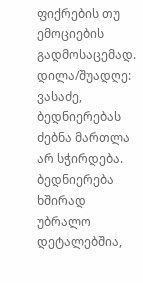ფიქრების თუ ემოციების გადმოსაცემად.  დილა/შუადღე: ვასაძე, ბედნიერებას ძებნა მართლა არ სჭირდება. ბედნიერება ხშირად უბრალო დეტალებშია,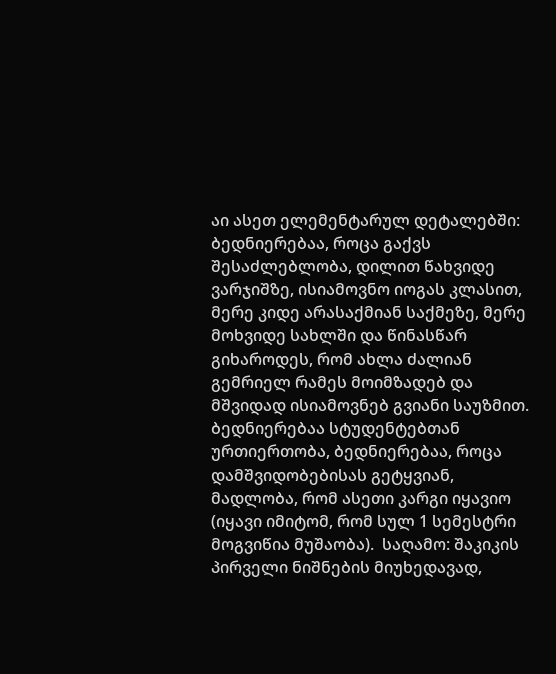აი ასეთ ელემენტარულ დეტალებში: ბედნიერებაა, როცა გაქვს შესაძლებლობა, დილით წახვიდე ვარჯიშზე, ისიამოვნო იოგას კლასით, მერე კიდე არასაქმიან საქმეზე, მერე მოხვიდე სახლში და წინასწარ გიხაროდეს, რომ ახლა ძალიან გემრიელ რამეს მოიმზადებ და მშვიდად ისიამოვნებ გვიანი საუზმით.  ბედნიერებაა სტუდენტებთან ურთიერთობა, ბედნიერებაა, როცა დამშვიდობებისას გეტყვიან,  მადლობა, რომ ასეთი კარგი იყავიო (იყავი იმიტომ, რომ სულ 1 სემესტრი მოგვიწია მუშაობა).  საღამო: შაკიკის პირველი ნიშნების მიუხედავად,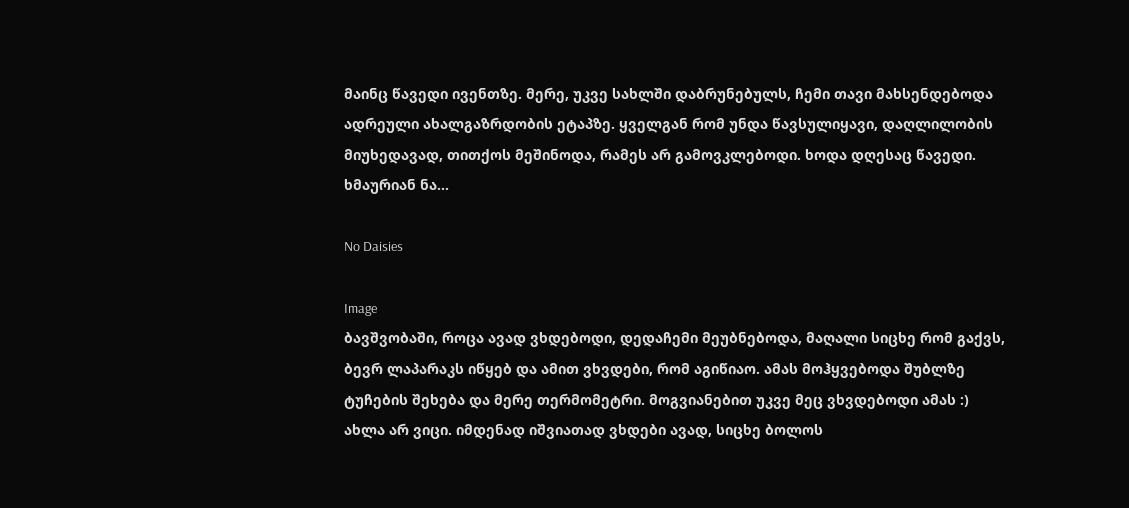მაინც წავედი ივენთზე. მერე, უკვე სახლში დაბრუნებულს, ჩემი თავი მახსენდებოდა ადრეული ახალგაზრდობის ეტაპზე. ყველგან რომ უნდა წავსულიყავი, დაღლილობის მიუხედავად, თითქოს მეშინოდა, რამეს არ გამოვკლებოდი. ხოდა დღესაც წავედი. ხმაურიან ნა...

No Daisies

Image
ბავშვობაში, როცა ავად ვხდებოდი, დედაჩემი მეუბნებოდა, მაღალი სიცხე რომ გაქვს, ბევრ ლაპარაკს იწყებ და ამით ვხვდები, რომ აგიწიაო. ამას მოჰყვებოდა შუბლზე ტუჩების შეხება და მერე თერმომეტრი. მოგვიანებით უკვე მეც ვხვდებოდი ამას :) ახლა არ ვიცი. იმდენად იშვიათად ვხდები ავად, სიცხე ბოლოს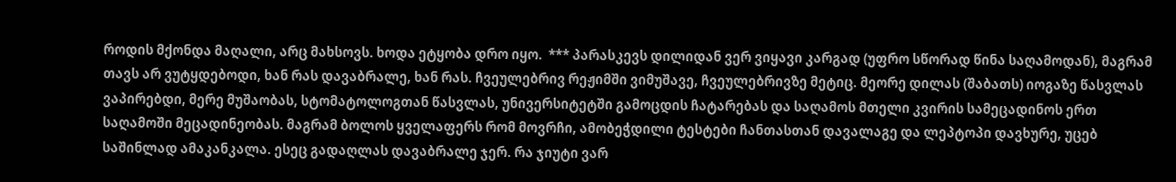როდის მქონდა მაღალი, არც მახსოვს. ხოდა ეტყობა დრო იყო.  *** პარასკევს დილიდან ვერ ვიყავი კარგად (უფრო სწორად წინა საღამოდან), მაგრამ თავს არ ვუტყდებოდი, ხან რას დავაბრალე, ხან რას. ჩვეულებრივ რეჟიმში ვიმუშავე, ჩვეულებრივზე მეტიც. მეორე დილას (შაბათს) იოგაზე წასვლას ვაპირებდი, მერე მუშაობას, სტომატოლოგთან წასვლას, უნივერსიტეტში გამოცდის ჩატარებას და საღამოს მთელი კვირის სამეცადინოს ერთ საღამოში მეცადინეობას. მაგრამ ბოლოს ყველაფერს რომ მოვრჩი, ამობეჭდილი ტესტები ჩანთასთან დავალაგე და ლეპტოპი დავხურე, უცებ საშინლად ამაკანკალა. ესეც გადაღლას დავაბრალე ჯერ. რა ჯიუტი ვარ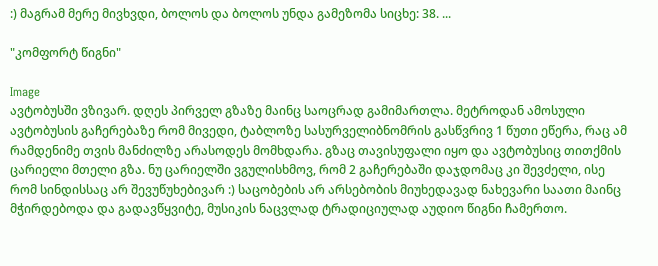:) მაგრამ მერე მივხვდი, ბოლოს და ბოლოს უნდა გამეზომა სიცხე: 38. ...

"კომფორტ წიგნი"

Image
ავტობუსში ვზივარ. დღეს პირველ გზაზე მაინც საოცრად გამიმართლა. მეტროდან ამოსული ავტობუსის გაჩერებაზე რომ მივედი, ტაბლოზე სასურველიბნომრის გასწვრივ 1 წუთი ეწერა, რაც ამ რამდენიმე თვის მანძილზე არასოდეს მომხდარა. გზაც თავისუფალი იყო და ავტობუსიც თითქმის ცარიელი მთელი გზა. ნუ ცარიელში ვგულისხმოვ, რომ 2 გაჩერებაში დაჯდომაც კი შევძელი, ისე რომ სინდისსაც არ შევუწუხებივარ :) საცობების არ არსებობის მიუხედავად ნახევარი საათი მაინც მჭირდებოდა და გადავწყვიტე, მუსიკის ნაცვლად ტრადიციულად აუდიო წიგნი ჩამერთო.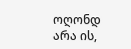ოღონდ არა ის,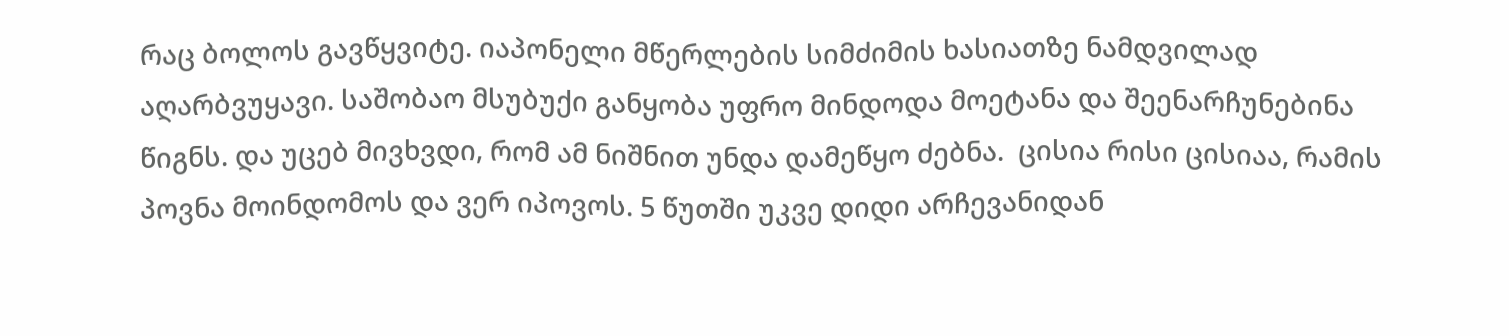რაც ბოლოს გავწყვიტე. იაპონელი მწერლების სიმძიმის ხასიათზე ნამდვილად აღარბვუყავი. საშობაო მსუბუქი განყობა უფრო მინდოდა მოეტანა და შეენარჩუნებინა წიგნს. და უცებ მივხვდი, რომ ამ ნიშნით უნდა დამეწყო ძებნა.  ცისია რისი ცისიაა, რამის პოვნა მოინდომოს და ვერ იპოვოს. 5 წუთში უკვე დიდი არჩევანიდან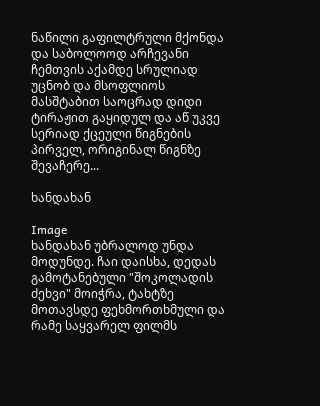ნაწილი გაფილტრული მქონდა და საბოლოოდ არჩევანი ჩემთვის აქამდე სრულიად უცნობ და მსოფლიოს მასშტაბით საოცრად დიდი ტირაჟით გაყიდულ და აწ უკვე სერიად ქცეული წიგნების პირველ, ორიგინალ წიგნზე შევაჩერე...

ხანდახან

Image
ხანდახან უბრალოდ უნდა მოდუნდე. ჩაი დაისხა, დედას გამოტანებული "შოკოლადის ძეხვი" მოიჭრა, ტახტზე მოთავსდე ფეხმორთხმული და რამე საყვარელ ფილმს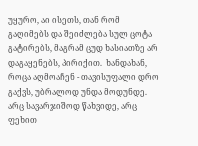უყურო, აი ისეთს, თან რომ გაღიმებს და შეიძლება სულ ცოტა გატირებს, მაგრამ ცუდ ხასიათზე არ დაგაყენებს, პირიქით.  ხანდახან, როცა აღმოაჩენ - თავისუფალი დრო გაქვს, უბრალოდ უნდა მოდუნდე. არც სავარჯიშოდ წახვიდე, არც ფეხით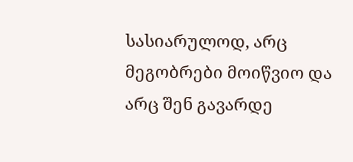სასიარულოდ, არც მეგობრები მოიწვიო და არც შენ გავარდე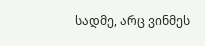სადმე, არც ვინმეს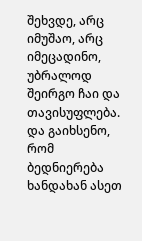შეხვდე, არც იმუშაო, არც იმეცადინო, უბრალოდ შეირგო ჩაი და თავისუფლება. და გაიხსენო, რომ ბედნიერება ხანდახან ასეთ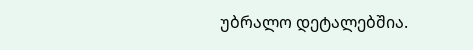უბრალო დეტალებშია.